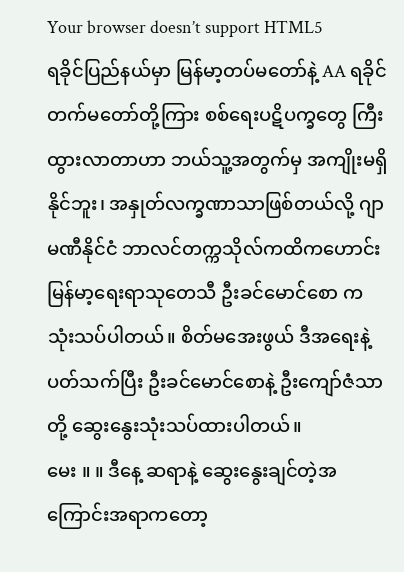Your browser doesn’t support HTML5
ရခိုင်ပြည်နယ်မှာ မြန်မာ့တပ်မတော်နဲ့ AA ရခိုင်တက်မတော်တို့ကြား စစ်ရေးပဋိပက္ခတွေ ကြီးထွားလာတာဟာ ဘယ်သူ့အတွက်မှ အကျိုးမရှိနိုင်ဘူး၊ အနှုတ်လက္ခဏာသာဖြစ်တယ်လို့ ဂျာမဏီနိုင်ငံ ဘာလင်တက္ကသိုလ်ကထိကဟောင်း မြန်မာ့ရေးရာသုတေသီ ဦးခင်မောင်စော က သုံးသပ်ပါတယ်။ စိတ်မအေးဖွယ် ဒီအရေးနဲ့ ပတ်သက်ပြီး ဦးခင်မောင်စောနဲ့ ဦးကျော်ဇံသာတို့ ဆွေးနွေးသုံးသပ်ထားပါတယ်။
မေး ။ ။ ဒီနေ့ ဆရာနဲ့ ဆွေးနွေးချင်တဲ့အကြောင်းအရာကတော့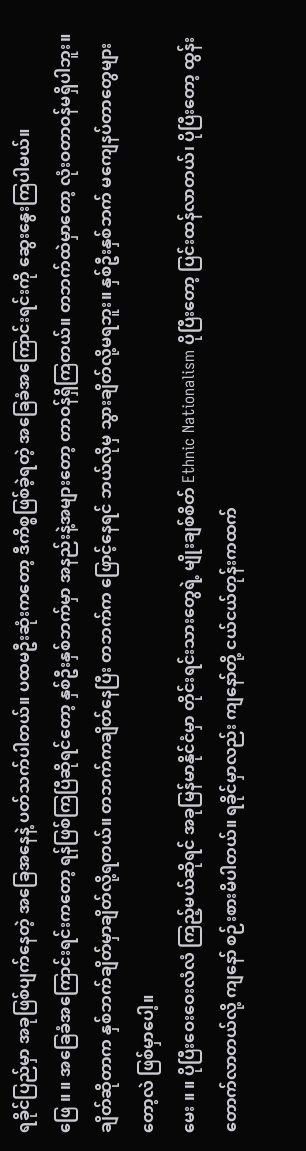ရခိုင်ပြည်မှာ အခုဖြစ်ပျက်နေတဲ့ အခြေအနေနဲ့ ပတ်သက်ပါတယ်။ ပထမဦးဆုံးကတော့ ဒီကိစ္စဖြစ်ခဲ့ရတဲ့ အခြေခံအကြောင်းရင်းကို ဆွေးနွေးကြပါမယ်။
ဖြေ ။ ။ အခြေခံအကြောင်းရင်းကတော့ ရန်ဖြစ်ကြပြီဆိုရင်တော့ နှစ်ဦးနှစ်ဘက်မှာ အနည်းနဲ့အများတော့ တာဝန်ရှိကြတယ်။ တဘက်ထဲမှာတော့ လုံးဝတာဝန်မရှိပါဘူး။ ချိတ်ဆိုတာက နှစ်ဘက်ချိတ်မှာချိတ်လို့ရတယ်။ တဘက်ကချိတ်နေပြီး တဘက်က ဖြောင့်နေရင် ဘယ်လိုမှ သွားချိတ်လို့မရဘူး။ နှစ်ဦးနှစ်ဘက် မကျေနပ်တာတွေများတော့လဲ ဖြစ်မှာပေါ့။
မေး ။ ။ ပိုပြီးဝေးဝေးလံလံ ကြည့်မယ်ဆိုရင် အခုမြန်မာနိုင်ငံမှာ တိုင်းရင်းသားတွေရဲ့ မျိုးချစ်စိတ် Ethnic Nationalism ပိုပြီးတော့ ပြင်းထန်လာတယ်၊ ပိုပြီးတော့ ထွန်းတောက်လာတယ်လို့ ကျနော် စဉ်းစားမိပါတယ်။ ရခိုင်မှာလည်း ကျနော်တို့ ငယ်ငယ်တုန်းကထက်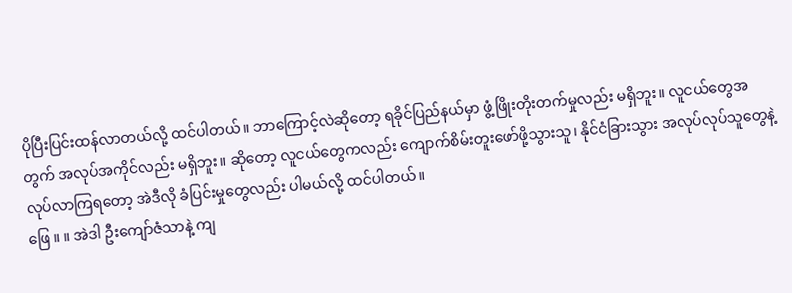ပိုပြီးပြင်းထန်လာတယ်လို့ ထင်ပါတယ်။ ဘာကြောင့်လဲဆိုတော့ ရခိုင်ပြည်နယ်မှာ ဖွံ့ဖြိုးတိုးတက်မှုလည်း မရှိဘူး။ လူငယ်တွေအတွက် အလုပ်အကိုင်လည်း မရှိဘူး။ ဆိုတော့ လူငယ်တွေကလည်း ကျောက်စိမ်းတူးဖော်ဖို့သွားသူ၊ နိုင်ငံခြားသွား အလုပ်လုပ်သူတွေနဲ့ လုပ်လာကြရတော့ အဲဒီလို ခံပြင်းမှုတွေလည်း ပါမယ်လို့ ထင်ပါတယ်။
ဖြေ ။ ။ အဲဒါ ဦးကျော်ဇံသာနဲ့ ကျ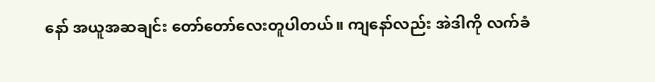နော် အယူအဆချင်း တော်တော်လေးတူပါတယ်။ ကျနော်လည်း အဲဒါကို လက်ခံ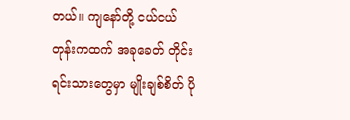တယ်။ ကျနော်တို့ ငယ်ငယ်တုန်းကထက် အခုခေတ် တိုင်းရင်းသားတွေမှာ မျိုးချစ်စိတ် ပို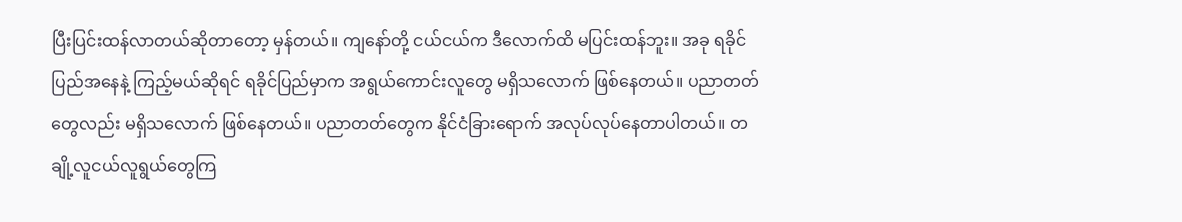ပြီးပြင်းထန်လာတယ်ဆိုတာတော့ မှန်တယ်။ ကျနော်တို့ ငယ်ငယ်က ဒီလောက်ထိ မပြင်းထန်ဘူး။ အခု ရခိုင်ပြည်အနေနဲ့ ကြည့်မယ်ဆိုရင် ရခိုင်ပြည်မှာက အရွယ်ကောင်းလူတွေ မရှိသလောက် ဖြစ်နေတယ်။ ပညာတတ်တွေလည်း မရှိသလောက် ဖြစ်နေတယ်။ ပညာတတ်တွေက နိုင်ငံခြားရောက် အလုပ်လုပ်နေတာပါတယ်။ တချို့လူငယ်လူရွယ်တွေကြ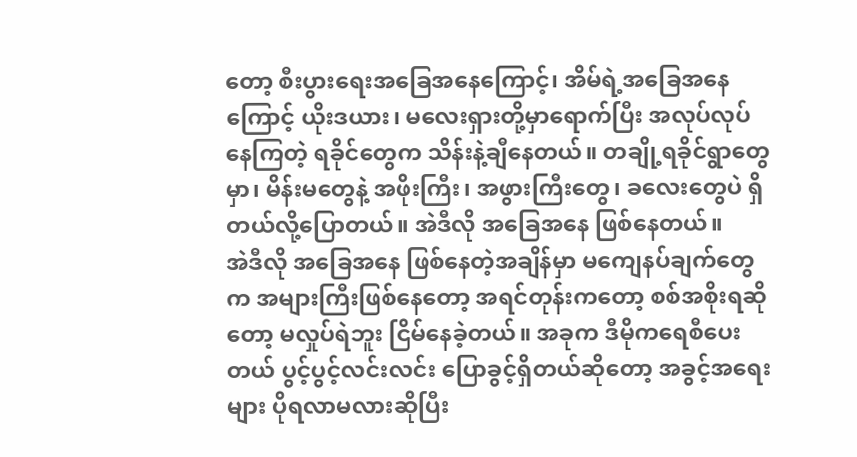တော့ စီးပွားရေးအခြေအနေကြောင့်၊ အိမ်ရဲ့အခြေအနေကြောင့် ယိုးဒယား၊ မလေးရှားတို့မှာရောက်ပြီး အလုပ်လုပ်နေကြတဲ့ ရခိုင်တွေက သိန်းနဲ့ချီနေတယ်။ တချို့ရခိုင်ရွာတွေမှာ၊ မိန်းမတွေနဲ့ အဖိုးကြီး၊ အဖွားကြီးတွေ၊ ခလေးတွေပဲ ရှိတယ်လို့ပြောတယ်။ အဲဒီလို အခြေအနေ ဖြစ်နေတယ်။
အဲဒီလို အခြေအနေ ဖြစ်နေတဲ့အချိန်မှာ မကျေနပ်ချက်တွေက အများကြီးဖြစ်နေတော့ အရင်တုန်းကတော့ စစ်အစိုးရဆိုတော့ မလှုပ်ရဲဘူး ငြိမ်နေခဲ့တယ်။ အခုက ဒီမိုကရေစီပေးတယ် ပွင့်ပွင့်လင်းလင်း ပြောခွင့်ရှိတယ်ဆိုတော့ အခွင့်အရေးများ ပိုရလာမလားဆိုပြီး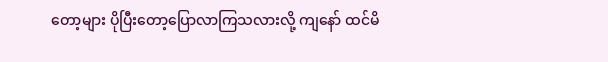တော့များ ပိုပြီးတော့ပြောလာကြသလားလို့ ကျနော် ထင်မိ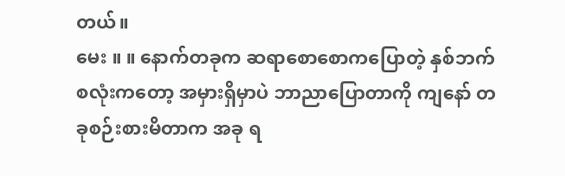တယ်။
မေး ။ ။ နောက်တခုက ဆရာစောစောကပြောတဲ့ နှစ်ဘက်စလုံးကတော့ အမှားရှိမှာပဲ ဘာညာပြောတာကို ကျနော် တခုစဉ်းစားမိတာက အခု ရ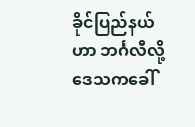ခိုင်ပြည်နယ်ဟာ ဘင်္ဂလီလို့ ဒေသကခေါ်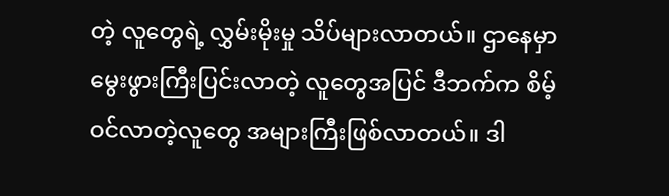တဲ့ လူတွေရဲ့ လွှမ်းမိုးမှု သိပ်များလာတယ်။ ဌာနေမှာ မွေးဖွားကြီးပြင်းလာတဲ့ လူတွေအပြင် ဒီဘက်က စိမ့်ဝင်လာတဲ့လူတွေ အများကြီးဖြစ်လာတယ်။ ဒါ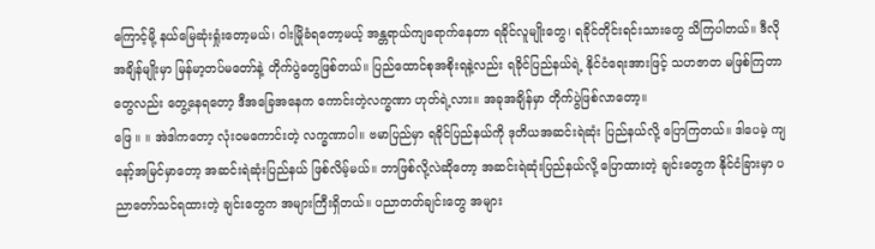ကြောင့်မို့ နယ်မြေဆုံးရှုံးတော့မယ်၊ ဝါးမြိုခံရတော့မယ့် အန္တရာယ်ကျရောက်နေတာ ရခိုင်လူမျိုးတွေ၊ ရခိုင်တိုင်းရင်းသားတွေ သိကြပါတယ်။ ဒီလိုအချိန်မျိုးမှာ မြန်မာ့တပ်မတော်နဲ့ တိုက်ပွဲတွေဖြစ်တယ်။ ပြည်ထောင်စုအစိုးရနဲ့လည်း ရခိုင်ပြည်နယ်ရဲ့ နိုင်ငံရေးအားဖြင့် သဟဇာတ မဖြစ်ကြတာတွေလည်း တွေ့နေရတော့ ဒီအခြေအနေက ကောင်းတဲ့လက္ခဏာ ဟုတ်ရဲ့လား။ အခုအချိန်မှာ တိုက်ပွဲဖြစ်လာတော့။
ဖြေ ။ ။ အဲဒါကတော့ လုံးဝမကောင်းတဲ့ လက္ခဏာပါ။ ဗမာပြည်မှာ ရခိုင်ပြည်နယ်ကို ဒုတိယအဆင်းရဲဆုံး ပြည်နယ်လို့ ပြောကြတယ်။ ဒါပေမဲ့ ကျနော့်အမြင်မှာတော့ အဆင်းရဲဆုံးပြည်နယ် ဖြစ်လိမ့်မယ်။ ဘာဖြစ်လို့လဲဆိုတော့ အဆင်းရဲဆုံးပြည်နယ်လို့ ပြောထားတဲ့ ချင်းတွေက နိုင်ငံခြားမှာ ပညာတော်သင်ရထားတဲ့ ချင်းတွေက အများကြီးရှိတယ်။ ပညာတတ်ချင်းတွေ အများ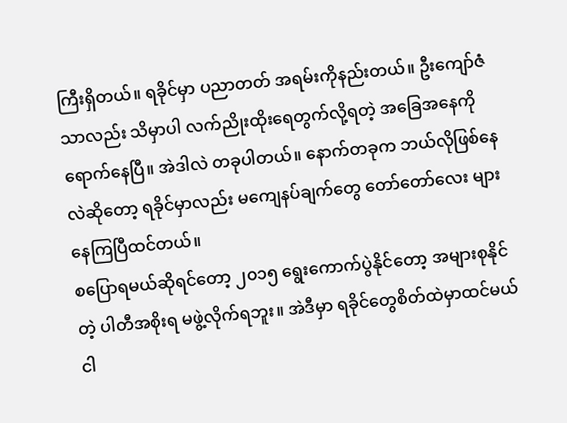ကြီးရှိတယ်။ ရခိုင်မှာ ပညာတတ် အရမ်းကိုနည်းတယ်။ ဦးကျော်ဇံသာလည်း သိမှာပါ လက်ညိုးထိုးရေတွက်လို့ရတဲ့ အခြေအနေကို ရောက်နေပြီ။ အဲဒါလဲ တခုပါတယ်။ နောက်တခုက ဘယ်လိုဖြစ်နေလဲဆိုတော့ ရခိုင်မှာလည်း မကျေနပ်ချက်တွေ တော်တော်လေး များနေကြပြီထင်တယ်။
စပြောရမယ်ဆိုရင်တော့ ၂၀၁၅ ရွေးကောက်ပွဲနိုင်တော့ အများစုနိုင်တဲ့ ပါတီအစိုးရ မဖွဲ့လိုက်ရဘူး။ အဲဒီမှာ ရခိုင်တွေစိတ်ထဲမှာထင်မယ် ငါ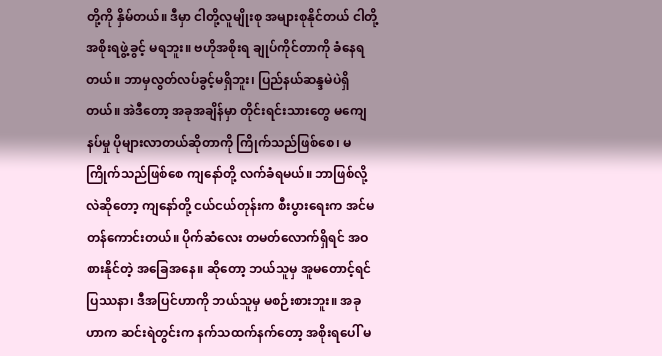တို့ကို နှိမ်တယ်။ ဒီမှာ ငါတို့လူမျိုးစု အများစုနိုင်တယ် ငါတို့ အစိုးရဖွဲ့ခွင့် မရဘူး။ ဗဟိုအစိုးရ ချုပ်ကိုင်တာကို ခံနေရတယ်။ ဘာမှလွတ်လပ်ခွင့်မရှိဘူး၊ ပြည်နယ်ဆန္ဒမဲပဲရှိတယ်။ အဲဒီတော့ အခုအချိန်မှာ တိုင်းရင်းသားတွေ မကျေနပ်မှု ပိုများလာတယ်ဆိုတာကို ကြိုက်သည်ဖြစ်စေ၊ မကြိုက်သည်ဖြစ်စေ ကျနော်တို့ လက်ခံရမယ်။ ဘာဖြစ်လို့လဲဆိုတော့ ကျနော်တို့ ငယ်ငယ်တုန်းက စီးပွားရေးက အင်မတန်ကောင်းတယ်။ ပိုက်ဆံလေး တမတ်လောက်ရှိရင် အဝစားနိုင်တဲ့ အခြေအနေ။ ဆိုတော့ ဘယ်သူမှ အူမတောင့်ရင် ပြဿနာ၊ ဒီအပြင်ဟာကို ဘယ်သူမှ မစဉ်းစားဘူး။ အခုဟာက ဆင်းရဲတွင်းက နက်သထက်နက်တော့ အစိုးရပေါ် မ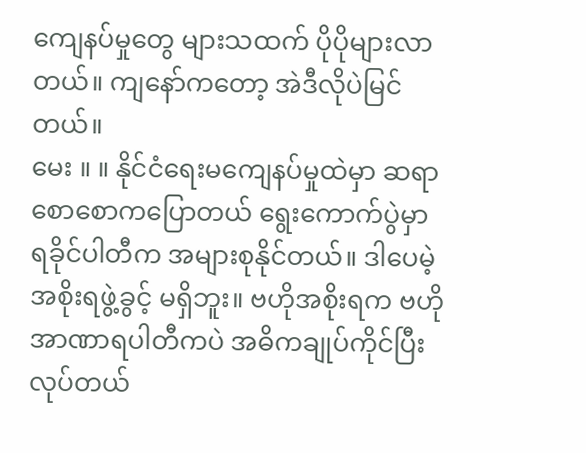ကျေနပ်မှုတွေ များသထက် ပိုပိုများလာတယ်။ ကျနော်ကတော့ အဲဒီလိုပဲမြင်တယ်။
မေး ။ ။ နိုင်ငံရေးမကျေနပ်မှုထဲမှာ ဆရာ စောစောကပြောတယ် ရွေးကောက်ပွဲမှာ ရခိုင်ပါတီက အများစုနိုင်တယ်။ ဒါပေမဲ့ အစိုးရဖွဲ့ခွင့် မရှိဘူး။ ဗဟိုအစိုးရက ဗဟိုအာဏာရပါတီကပဲ အဓိကချုပ်ကိုင်ပြီး လုပ်တယ်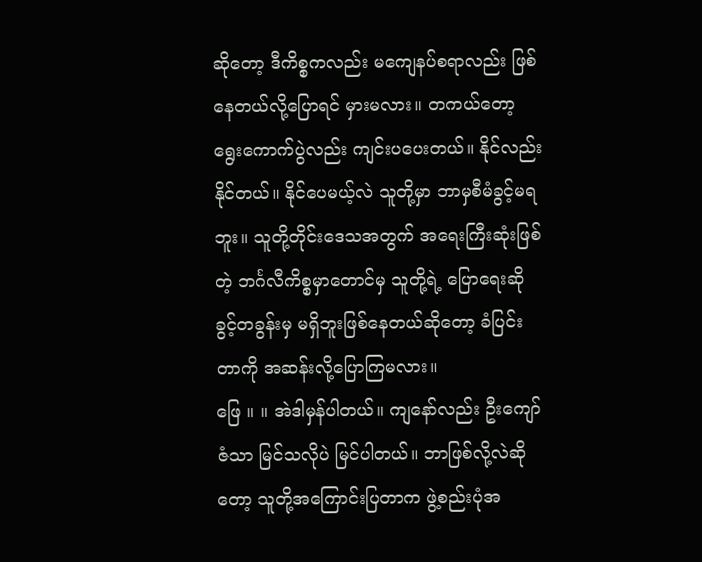ဆိုတော့ ဒီကိစ္စကလည်း မကျေနပ်စရာလည်း ဖြစ်နေတယ်လို့ပြောရင် မှားမလား။ တကယ်တော့ ရွေးကောက်ပွဲလည်း ကျင်းပပေးတယ်။ နိုင်လည်းနိုင်တယ်။ နိုင်ပေမယ့်လဲ သူတို့မှာ ဘာမှစီမံခွင့်မရဘူး။ သူတို့တိုင်းဒေသအတွက် အရေးကြီးဆုံးဖြစ်တဲ့ ဘင်္ဂလီကိစ္စမှာတောင်မှ သူတို့ရဲ့ ပြောရေးဆိုခွင့်တခွန်းမှ မရှိဘူးဖြစ်နေတယ်ဆိုတော့ ခံပြင်းတာကို အဆန်းလို့ပြောကြမလား။
ဖြေ ။ ။ အဲဒါမှန်ပါတယ်။ ကျနော်လည်း ဦးကျော်ဇံသာ မြင်သလိုပဲ မြင်ပါတယ်။ ဘာဖြစ်လို့လဲဆိုတော့ သူတို့အကြောင်းပြတာက ဖွဲ့စည်းပုံအ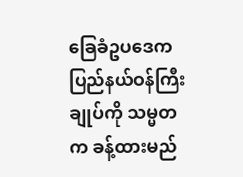ခြေခံဥပဒေက ပြည်နယ်ဝန်ကြီးချုပ်ကို သမ္မတက ခန့်ထားမည်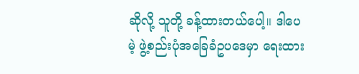ဆိုလို့ သူတို့ ခန့်ထားတယ်ပေါ့။ ဒါပေမဲ့ ဖွဲ့စည်းပုံအခြေခံဥပဒေမှာ ရေးထား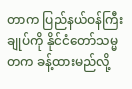တာက ပြည်နယ်ဝန်ကြီးချုပ်ကို နိုင်ငံတော်သမ္မတက ခန့်ထားမည်လို့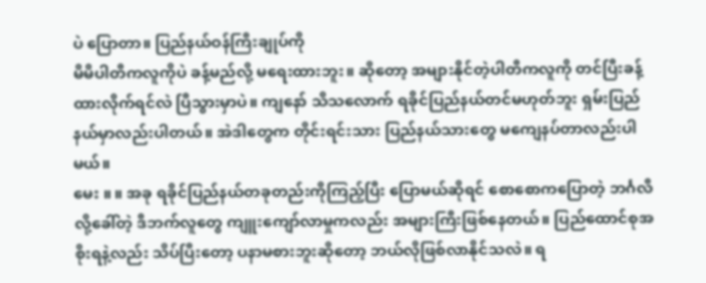ပဲ ပြောတာ။ ပြည်နယ်ဝန်ကြီးချုပ်ကို
မိမိပါတီကလူကိုပဲ ခန့်မည်လို့ မရေးထားဘူး။ ဆိုတော့ အများနိုင်တဲ့ပါတီကလူကို တင်ပြီးခန့်ထားလိုက်ရင်လဲ ပြီသွားမှာပဲ။ ကျနော် သိသလောက် ရခိုင်ပြည်နယ်တင်မဟုတ်ဘူး ရှမ်းပြည်နယ်မှာလည်းပါတယ်။ အဲဒါတွေက တိုင်းရင်းသား ပြည်နယ်သားတွေ မကျေနပ်တာလည်းပါမယ်။
မေး ။ ။ အခု ရခိုင်ပြည်နယ်တခုတည်းကိုကြည့်ပြီး ပြောမယ်ဆိုရင် စောစောကပြောတဲ့ ဘင်္ဂလီလို့ခေါ်တဲ့ ဒီဘက်လူတွေ ကျူးကျော်လာမှုကလည်း အများကြီးဖြစ်နေတယ်။ ပြည်ထောင်စုအစိုးရနဲ့လည်း သိပ်ပြီးတော့ ပနာမစားဘူးဆိုတော့ ဘယ်လိုဖြစ်လာနိုင်သလဲ။ ရ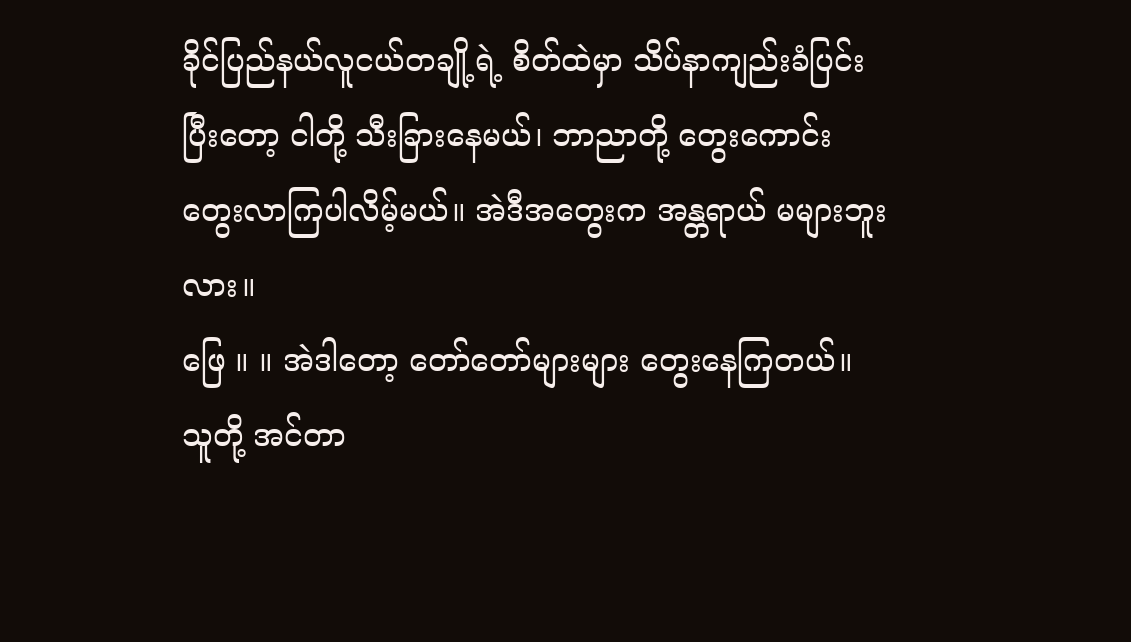ခိုင်ပြည်နယ်လူငယ်တချို့ရဲ့ စိတ်ထဲမှာ သိပ်နာကျည်းခံပြင်းပြီးတော့ ငါတို့ သီးခြားနေမယ်၊ ဘာညာတို့ တွေးကောင်းတွေးလာကြပါလိမ့်မယ်။ အဲဒီအတွေးက အန္တရာယ် မများဘူးလား။
ဖြေ ။ ။ အဲဒါတော့ တော်တော်များများ တွေးနေကြတယ်။ သူတို့ အင်တာ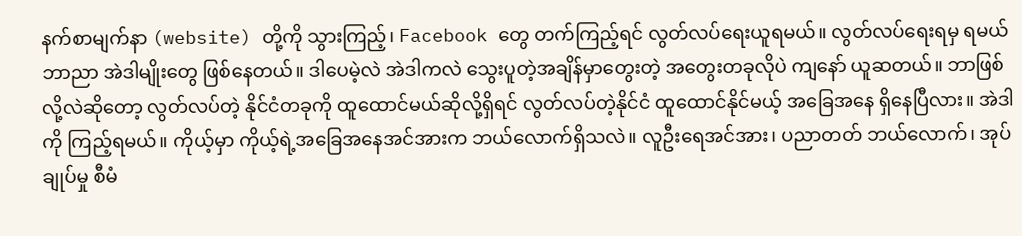နက်စာမျက်နာ (website) တို့ကို သွားကြည့်၊ Facebook တွေ တက်ကြည့်ရင် လွတ်လပ်ရေးယူရမယ်။ လွတ်လပ်ရေးရမှ ရမယ် ဘာညာ အဲဒါမျိုးတွေ ဖြစ်နေတယ်။ ဒါပေမဲ့လဲ အဲဒါကလဲ သွေးပူတဲ့အချိန်မှာတွေးတဲ့ အတွေးတခုလိုပဲ ကျနော် ယူဆတယ်။ ဘာဖြစ်လို့လဲဆိုတော့ လွတ်လပ်တဲ့ နိုင်ငံတခုကို ထူထောင်မယ်ဆိုလို့ရှိရင် လွတ်လပ်တဲ့နိုင်ငံ ထူထောင်နိုင်မယ့် အခြေအနေ ရှိနေပြီလား။ အဲဒါကို ကြည့်ရမယ်။ ကိုယ့်မှာ ကိုယ့်ရဲ့အခြေအနေအင်အားက ဘယ်လောက်ရှိသလဲ။ လူဦးရေအင်အား၊ ပညာတတ် ဘယ်လောက်၊ အုပ်ချုပ်မှု စီမံ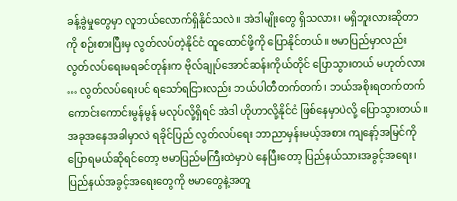ခန့်ခွဲမှုတွေမှာ လူဘယ်လောက်ရှိနိုင်သလဲ။ အဲဒါမျိုးတွေ ရှိသလား၊ မရှိဘူးလားဆိုတာကို စဉ်းစားပြီးမှ လွတ်လပ်တဲ့နိုင်ငံ ထူထောင်ဖို့ကို ပြောနိုင်တယ်။ ဗမာပြည်မှာလည်း လွတ်လပ်ရေးမရခင်တုန်းက ဗိုလ်ချုပ်အောင်ဆန်းကိုယ်တိုင် ပြောသွားတယ် မဟုတ်လား … လွတ်လပ်ရေးပင် ရသော်ရငြားလည်း ဘယ်ပါတီတက်တက်၊ ဘယ်အစိုးရတက်တက် ကောင်းကောင်းမွန်မွန် မလုပ်လို့ရှိရင် အဲဒါ ဟိုဟာလို့နိုင်ငံ ဖြစ်နေမှာပဲလို့ ပြောသွားတယ်။ အခုအနေအခါမှာလဲ ရခိုင်ပြည် လွတ်လပ်ရေး ဘာညာမှန်းမယ့်အစား ကျနော့်အမြင်ကို ပြောရမယ်ဆိုရင်တော့ ဗမာပြည်မကြီးထဲမှာပဲ နေပြီးတော့ ပြည်နယ်သားအခွင့်အရေး၊ ပြည်နယ်အခွင့်အရေးတွေကို ဗမာတွေနဲ့အတူ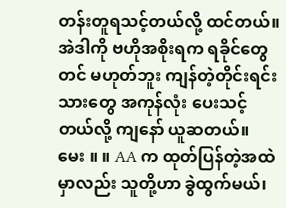တန်းတူရသင့်တယ်လို့ ထင်တယ်။
အဲဒါကို ဗဟိုအစိုးရက ရခိုင်တွေတင် မဟုတ်ဘူး ကျန်တဲ့တိုင်းရင်းသားတွေ အကုန်လုံး ပေးသင့်တယ်လို့ ကျနော် ယူဆတယ်။
မေး ။ ။ AA က ထုတ်ပြန်တဲ့အထဲမှာလည်း သူတို့ဟာ ခွဲထွက်မယ်၊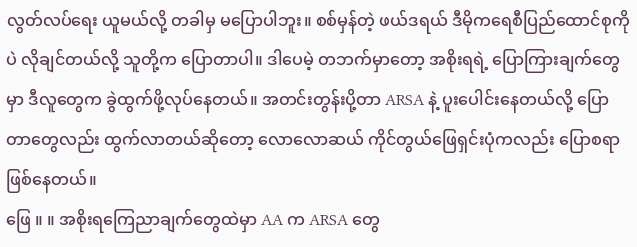လွတ်လပ်ရေး ယူမယ်လို့ တခါမှ မပြောပါဘူး။ စစ်မှန်တဲ့ ဖယ်ဒရယ် ဒီမိုကရေစီပြည်ထောင်စုကိုပဲ လိုချင်တယ်လို့ သူတို့က ပြောတာပါ။ ဒါပေမဲ့ တဘက်မှာတော့ အစိုးရရဲ့ ပြောကြားချက်တွေမှာ ဒီလူတွေက ခွဲထွက်ဖို့လုပ်နေတယ်။ အတင်းတွန်းပို့တာ ARSA နဲ့ ပူးပေါင်းနေတယ်လို့ ပြောတာတွေလည်း ထွက်လာတယ်ဆိုတော့ လောလောဆယ် ကိုင်တွယ်ဖြေရှင်းပုံကလည်း ပြောစရာ ဖြစ်နေတယ်။
ဖြေ ။ ။ အစိုးရကြေညာချက်တွေထဲမှာ AA က ARSA တွေ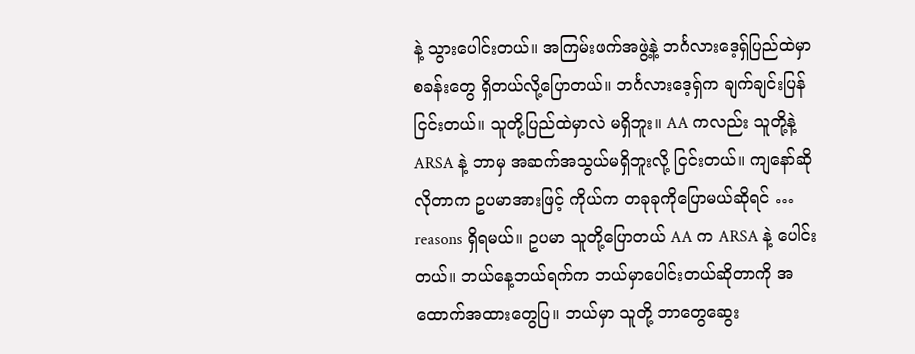နဲ့ သွားပေါင်းတယ်။ အကြမ်းဖက်အဖွဲ့နဲ့ ဘင်္ဂလားဒေ့ရှ်ပြည်ထဲမှာ စခန်းတွေ ရှိတယ်လို့ပြောတယ်။ ဘင်္ဂလားဒေ့ရှ်က ချက်ချင်းပြန်ငြင်းတယ်။ သူတို့ပြည်ထဲမှာလဲ မရှိဘူး။ AA ကလည်း သူတို့နဲ့ ARSA နဲ့ ဘာမှ အဆက်အသွယ်မရှိဘူးလို့ ငြင်းတယ်။ ကျနော်ဆိုလိုတာက ဥပမာအားဖြင့် ကိုယ်က တခုခုကိုပြောမယ်ဆိုရင် … reasons ရှိရမယ်။ ဥပမာ သူတို့ပြောတယ် AA က ARSA နဲ့ ပေါင်းတယ်။ ဘယ်နေ့ဘယ်ရက်က ဘယ်မှာပေါင်းတယ်ဆိုတာကို အထောက်အထားတွေပြ။ ဘယ်မှာ သူတို့ ဘာတွေဆွေး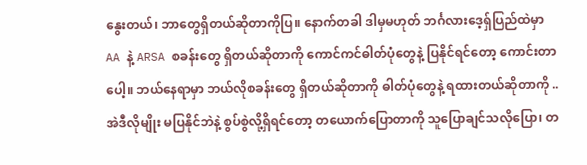နွေးတယ်၊ ဘာတွေရှိတယ်ဆိုတာကိုပြ။ နောက်တခါ ဒါမှမဟုတ် ဘင်္ဂလားဒေ့ရှ်ပြည်ထဲမှာ AA နဲ့ ARSA စခန်းတွေ ရှိတယ်ဆိုတာကို ကောင်ကင်ဓါတ်ပုံတွေနဲ့ ပြနိုင်ရင်တော့ ကောင်းတာပေါ့။ ဘယ်နေရာမှာ ဘယ်လိုစခန်းတွေ ရှိတယ်ဆိုတာကို ဓါတ်ပုံတွေနဲ့ ရထားတယ်ဆိုတာကို .. အဲဒီလိုမျိုး မပြနိုင်ဘဲနဲ့ စွပ်စွဲလို့ရှိရင်တော့ တယောက်ပြောတာကို သူပြောချင်သလိုပြော၊ တ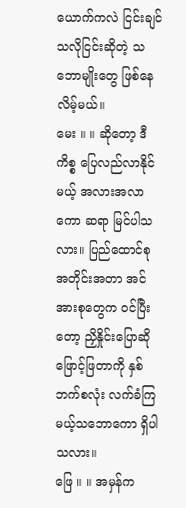ယောက်ကလဲ ငြင်းချင်သလိုငြင်းဆိုတဲ့ သဘောမျိုးတွေ ဖြစ်နေလိမ့်မယ်။
မေး ။ ။ ဆိုတော့ ဒီကိစ္စ ပြေလည်လာနိုင်မယ့် အလားအလာကော ဆရာ မြင်ပါသလား။ ပြည်ထောင်စု အတိုင်းအတာ အင်အားစုတွေက ဝင်ပြီးတော့ ညှိနှိုင်းပြောဆိုဖြောင့်ဖြတာကို နှစ်ဘက်စလုံး လက်ခံကြမယ့်သဘောကော ရှိပါသလား။
ဖြေ ။ ။ အမှန်က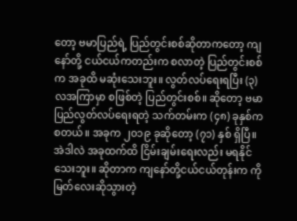တော့ ဗမာပြည်ရဲ့ ပြည်တွင်းစစ်ဆိုတာကတော့ ကျနော်တို့ ငယ်ငယ်ကတည်းက စလာတဲ့ ပြည်တွင်းစစ်က အခုထိ မဆုံးသေးဘူး။ လွတ်လပ်ရေးရပြီး (၃) လအကြာမှာ စဖြစ်တဲ့ ပြည်တွင်းစစ်။ ဆိုတော့ ဗမာပြည်လွတ်လပ်ရေးရတဲ့ သက်တမ်းက (၄၈) ခုနှစ်ကစတယ်။ အခုက ၂၀၁၉ ခုဆိုတော့ (၇၁) နှစ် ရှိပြီ။ အဲဒါလဲ အခုထက်ထိ ငြိမ်းချမ်းရေးလည်း မရနိုင်သေးဘူး။ ဆိုတာက ကျနော်တို့ငယ်ငယ်တုန်းက ကိုမြတ်လေးဆိုသွားတဲ့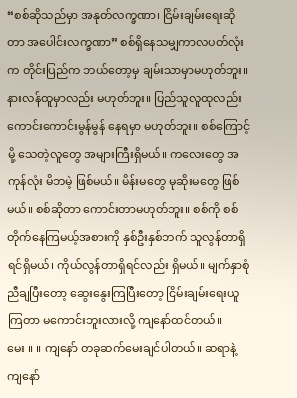“စစ်ဆိုသည်မှာ အနုတ်လက္ခဏာ၊ ငြိမ်းချမ်းရေးဆိုတာ အပေါင်းလက္ခဏာ” စစ်ရှိနေသမျှကာလပတ်လုံးက တိုင်းပြည်က ဘယ်တော့မှ ချမ်းသာမှာမဟုတ်ဘူး။ နားလန်ထူမှာလည်း မဟုတ်ဘူး။ ပြည်သူလူထုလည်း ကောင်းကောင်းမွန်မွန် နေရမှာ မဟုတ်ဘူး။ စစ်ကြောင့်မို့ သေတဲ့လူတွေ အများကြီးရှိမယ်။ ကလေးတွေ အကုန်လုံး မိဘမဲ့ ဖြစ်မယ်။ မိန်းမတွေ မုဆိုးမတွေ ဖြစ်မယ်။ စစ်ဆိုတာ ကောင်းတာမဟုတ်ဘူး။ စစ်ကို စစ်တိုက်နေကြမယ့်အစားကို နှစ်ဦးနှစ်ဘက် သူလွန်တာရှိရင်ရှိမယ်၊ ကိုယ်လွန်တာရှိရင်လည်း ရှိမယ်။ မျက်နှာစုံညီချပြီးတော့ ဆွေးနွေးကြပြီးတော့ ငြိမ်းချမ်းရေးယူကြတာ မကောင်းဘူးလားလို့ ကျနော်ထင်တယ်။
မေး ။ ။ ကျနော် တခုဆက်မေးချင်ပါတယ်။ ဆရာနဲ့ ကျနော်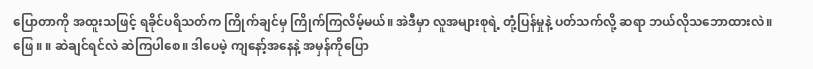ပြောတာကို အထူးသဖြင့် ရခိုင်ပရိသတ်က ကြိုက်ချင်မှ ကြိုက်ကြလိမ့်မယ်။ အဲဒီမှာ လူအများစုရဲ့ တုံ့ပြန်မှုနဲ့ ပတ်သက်လို့ ဆရာ ဘယ်လိုသဘောထားလဲ။
ဖြေ ။ ။ ဆဲချင်ရင်လဲ ဆဲကြပါစေ။ ဒါပေမဲ့ ကျနော့်အနေနဲ့ အမှန်ကိုပြော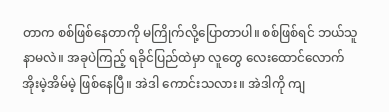တာက စစ်ဖြစ်နေတာကို မကြိုက်လို့ပြောတာပါ။ စစ်ဖြစ်ရင် ဘယ်သူနာမလဲ။ အခုပဲကြည့် ရခိုင်ပြည်ထဲမှာ လူတွေ လေးထောင်လောက် အိုးမဲ့အိမ်မဲ့ ဖြစ်နေပြီ။ အဲဒါ ကောင်းသလား။ အဲဒါကို ကျ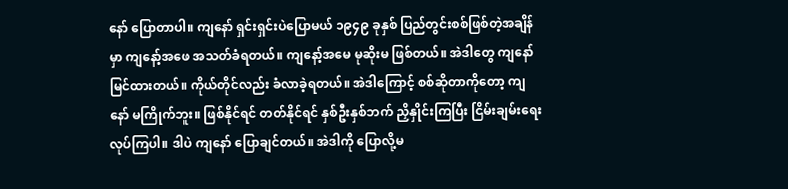နော် ပြောတာပါ။ ကျနော် ရှင်းရှင်းပဲပြောမယ် ၁၉၄၉ ခုနှစ် ပြည်တွင်းစစ်ဖြစ်တဲ့အချိန်မှာ ကျနော့်အဖေ အသတ်ခံရတယ်။ ကျနော့်အမေ မုဆိုးမ ဖြစ်တယ်။ အဲဒါတွေ ကျနော် မြင်ထားတယ်။ ကိုယ်တိုင်လည်း ခံလာခဲ့ရတယ်။ အဲဒါကြောင့် စစ်ဆိုတာကိုတော့ ကျနော် မကြိုက်ဘူး။ ဖြစ်နိုင်ရင် တတ်နိုင်ရင် နှစ်ဦးနှစ်ဘက် ညှိနှိုင်းကြပြီး ငြိမ်းချမ်းရေး လုပ်ကြပါ။ ဒါပဲ ကျနော် ပြောချင်တယ်။ အဲဒါကို ပြောလို့မ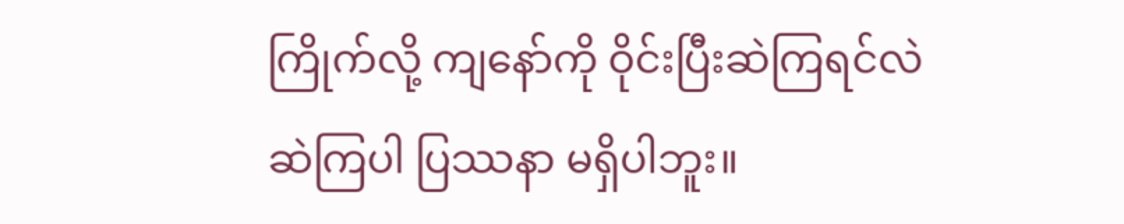ကြိုက်လို့ ကျနော်ကို ဝိုင်းပြီးဆဲကြရင်လဲ ဆဲကြပါ ပြဿနာ မရှိပါဘူး။